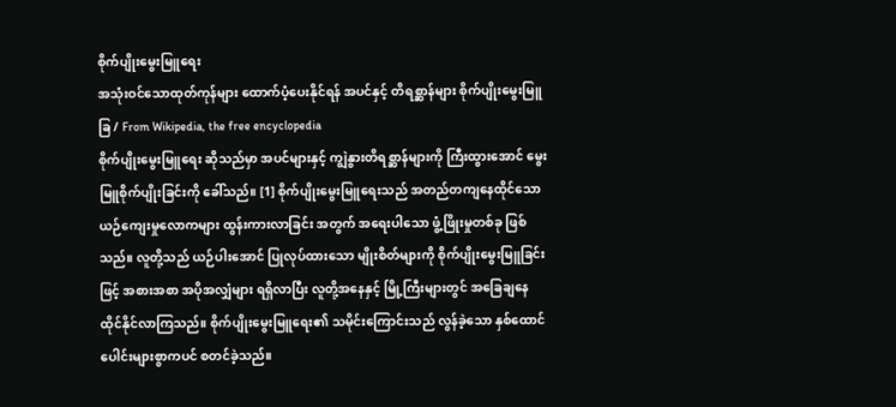စိုက်ပျိုးမွေးမြူရေး
အသုံးဝင်သောထုတ်ကုန်များ ထောက်ပံ့ပေးနိုင်ရန် အပင်နှင့် တိရစ္ဆာန်များ စိုက်ပျိုးမွေးမြူခြ / From Wikipedia, the free encyclopedia
စိုက်ပျိုးမွေးမြူရေး ဆိုသည်မှာ အပင်များနှင့် ကျွဲနွားတိရစ္ဆာန်များကို ကြီးထွားအောင် မွေးမြူစိုက်ပျိုးခြင်းကို ခေါ်သည်။ [1] စိုက်ပျိုးမွေးမြူရေးသည် အတည်တကျနေထိုင်သော ယဉ်ကျေးမှုလောကများ ထွန်းကားလာခြင်း အတွက် အရေးပါသော ဖွံ့ဖြိုးမှုတစ်ခု ဖြစ်သည်။ လူတို့သည် ယဉ်ပါးအောင် ပြုလုပ်ထားသော မျိုးစိတ်များကို စိုက်ပျိုးမွေးမြူခြင်းဖြင့် အစားအစာ အပိုအလျှံများ ရရှိလာပြီး လူတို့အနေနှင့် မြို့ကြီးများတွင် အခြေချနေထိုင်နိုင်လာကြသည်။ စိုက်ပျိုးမွေးမြူရေး၏ သမိုင်းကြောင်းသည် လွန်ခဲ့သော နှစ်ထောင်ပေါင်းများစွာကပင် စတင်ခဲ့သည်။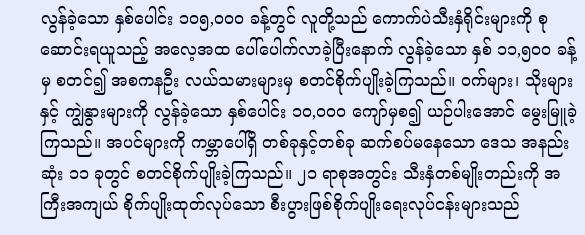လွန်ခဲ့သော နှစ်ပေါင်း ၁၀၅,၀၀၀ ခန့်တွင် လူတို့သည် ကောက်ပဲသီးနှံရိုင်းများကို စုဆောင်းရယူသည့် အလေ့အထ ပေါ်ပေါက်လာခဲ့ပြီးနောက် လွန်ခဲ့သော နှစ် ၁၁,၅၀၀ ခန့်မှ စတင်၍ အစကနဦး လယ်သမားများမှ စတင်စိုက်ပျိုးခဲ့ကြသည်။ ဝက်များ၊ သိုးများ နှင့် ကျွဲနွားများကို လွန်ခဲ့သော နှစ်ပေါင်း ၁၀,၀၀၀ ကျော်မှစ၍ ယဉ်ပါးအောင် မွေးမြူခဲ့ကြသည်။ အပင်များကို ကမ္ဘာပေါ်ရှိ တစ်ခုနှင့်တစ်ခု ဆက်စပ်မနေသော ဒေသ အနည်းဆုံး ၁၁ ခုတွင် စတင်စိုက်ပျိုးခဲ့ကြသည်။ ၂၁ ရာစုအတွင်း သီးနှံတစ်မျိုးတည်းကို အကြီးအကျယ် စိုက်ပျိုးထုတ်လုပ်သော စီးပွားဖြစ်စိုက်ပျိုးရေးလုပ်ငန်းများသည်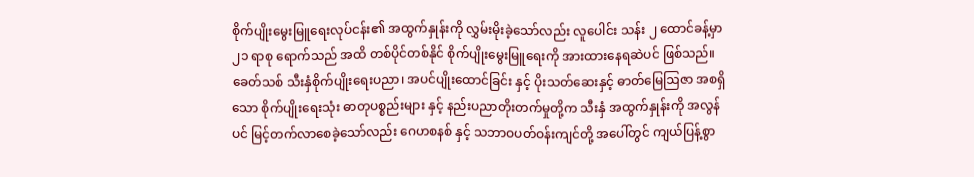စိုက်ပျိုးမွေးမြူရေးလုပ်ငန်း၏ အထွက်နှုန်းကို လွှမ်းမိုးခဲ့သော်လည်း လူပေါင်း သန်း ၂ ထောင်ခန့်မှာ ၂၁ ရာစု ရောက်သည် အထိ တစ်ပိုင်တစ်နိုင် စိုက်ပျိုးမွေးမြူရေးကို အားထားနေရဆဲပင် ဖြစ်သည်။
ခေတ်သစ် သီးနှံစိုက်ပျိုးရေးပညာ၊ အပင်ပျိုးထောင်ခြင်း နှင့် ပိုးသတ်ဆေးနှင့် ဓာတ်မြေဩဇာ အစရှိသော စိုက်ပျိုးရေးသုံး ဓာတုပစ္စည်းများ နှင့် နည်းပညာတိုးတက်မှုတို့က သီးနှံ အထွက်နှုန်းကို အလွန်ပင် မြင့်တက်လာစေခဲ့သော်လည်း ဂေဟစနစ် နှင့် သဘာဝပတ်ဝန်းကျင်တို့ အပေါ်တွင် ကျယ်ပြန့်စွာ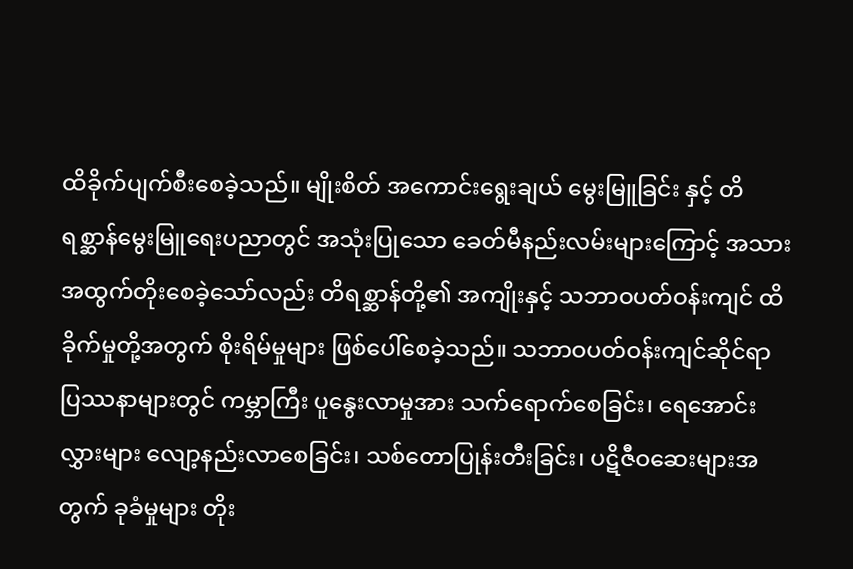ထိခိုက်ပျက်စီးစေခဲ့သည်။ မျိုးစိတ် အကောင်းရွေးချယ် မွေးမြူခြင်း နှင့် တိရစ္ဆာန်မွေးမြူရေးပညာတွင် အသုံးပြုသော ခေတ်မီနည်းလမ်းများကြောင့် အသားအထွက်တိုးစေခဲ့သော်လည်း တိရစ္ဆာန်တို့၏ အကျိုးနှင့် သဘာဝပတ်ဝန်းကျင် ထိခိုက်မှုတို့အတွက် စိုးရိမ်မှုများ ဖြစ်ပေါ်စေခဲ့သည်။ သဘာဝပတ်ဝန်းကျင်ဆိုင်ရာ ပြဿနာများတွင် ကမ္ဘာကြီး ပူနွေးလာမှုအား သက်ရောက်စေခြင်း၊ ရေအောင်းလွှားများ လျော့နည်းလာစေခြင်း၊ သစ်တောပြုန်းတီးခြင်း၊ ပဋိဇီဝဆေးများအတွက် ခုခံမှုများ တိုး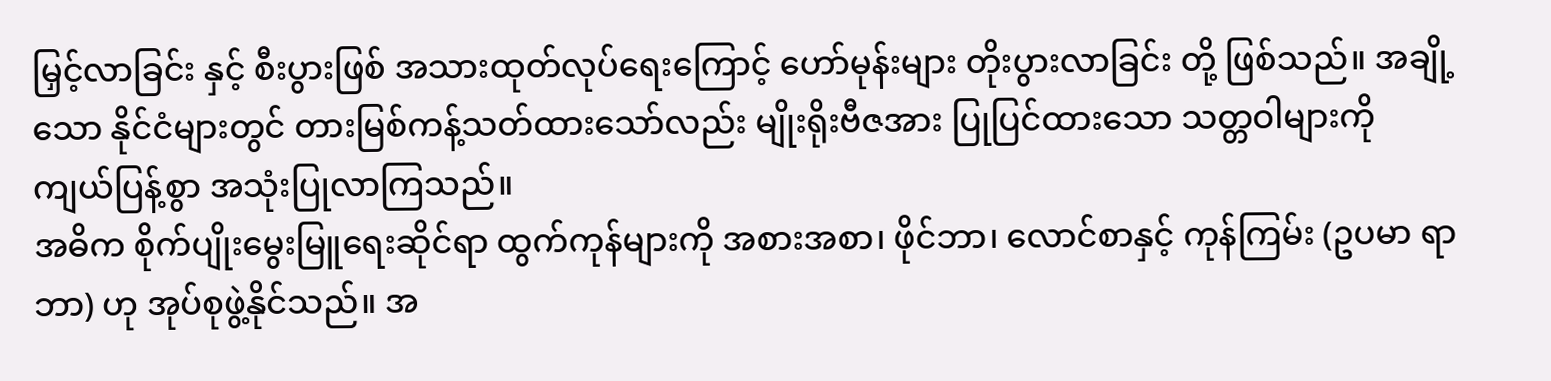မြှင့်လာခြင်း နှင့် စီးပွားဖြစ် အသားထုတ်လုပ်ရေးကြောင့် ဟော်မုန်းများ တိုးပွားလာခြင်း တို့ ဖြစ်သည်။ အချို့သော နိုင်ငံများတွင် တားမြစ်ကန့်သတ်ထားသော်လည်း မျိုးရိုးဗီဇအား ပြုပြင်ထားသော သတ္တဝါများကို ကျယ်ပြန့်စွာ အသုံးပြုလာကြသည်။
အဓိက စိုက်ပျိုးမွေးမြူရေးဆိုင်ရာ ထွက်ကုန်များကို အစားအစာ၊ ဖိုင်ဘာ၊ လောင်စာနှင့် ကုန်ကြမ်း (ဥပမာ ရာဘာ) ဟု အုပ်စုဖွဲ့နိုင်သည်။ အ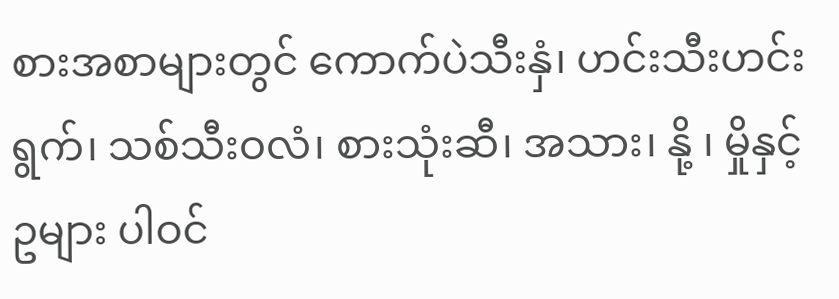စားအစာများတွင် ကောက်ပဲသီးနှံ၊ ဟင်းသီးဟင်းရွက်၊ သစ်သီးဝလံ၊ စားသုံးဆီ၊ အသား၊ နို့ ၊ မှိုနှင့် ဥများ ပါဝင်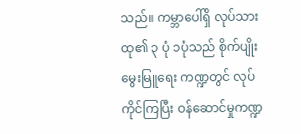သည်။ ကမ္ဘာပေါ်ရှိ လုပ်သားထု၏ ၃ ပုံ ၁ပုံသည် စိုက်ပျိုးမွေးမြူရေး ကဏ္ဍတွင် လုပ်ကိုင်ကြပြီး ဝန်ဆောင်မှုကဏ္ဍ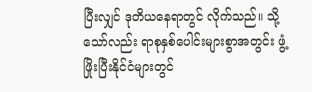ပြီးလျှင် ဒုတိယနေရာတွင် လိုက်သည်။ သို့သော်လည်း ရာစုနှစ်ပေါင်းများစွာအတွင်း ဖွံ့ဖြိုးပြီးနိုင်ငံများတွင်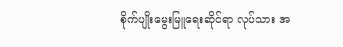စိုက်ပျိုးမွေးမြူရေးဆိုင်ရာ လုပ်သား အ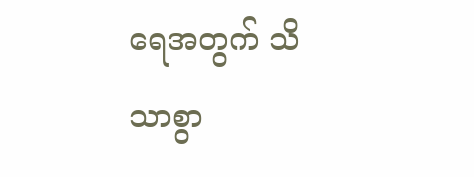ရေအတွက် သိသာစွာ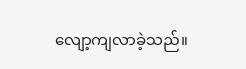လျော့ကျလာခဲ့သည်။